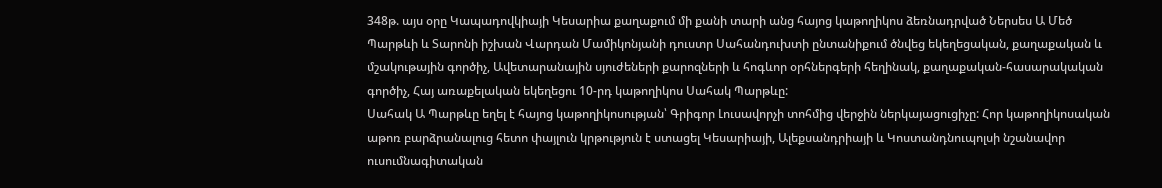348թ. այս օրը Կապադովկիայի Կեսարիա քաղաքում մի քանի տարի անց հայոց կաթողիկոս ձեռնադրված Ներսես Ա Մեծ Պարթևի և Տարոնի իշխան Վարդան Մամիկոնյանի դուստր Սահանդուխտի ընտանիքում ծնվեց եկեղեցական, քաղաքական և մշակութային գործիչ, Ավետարանային սյուժեների քարոզների և հոգևոր օրհներգերի հեղինակ, քաղաքական-հասարակական գործիչ, Հայ առաքելական եկեղեցու 10-րդ կաթողիկոս Սահակ Պարթևը:
Սահակ Ա Պարթևը եղել է հայոց կաթողիկոսության՝ Գրիգոր Լուսավորչի տոհմից վերջին ներկայացուցիչը: Հոր կաթողիկոսական աթոռ բարձրանալուց հետո փայլուն կրթություն է ստացել Կեսարիայի, Ալեքսանդրիայի և Կոստանդնուպոլսի նշանավոր ուսումնագիտական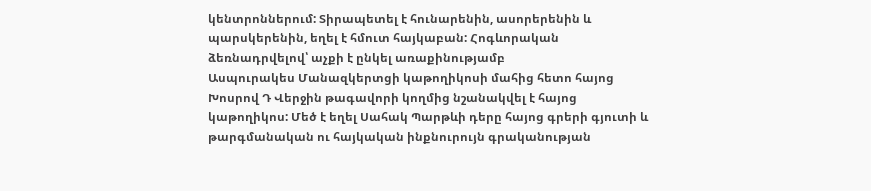կենտրոններում: Տիրապետել է հունարենին, ասորերենին և պարսկերենին, եղել է հմուտ հայկաբան: Հոգևորական ձեռնադրվելով՝ աչքի է ընկել առաքինությամբ
Ասպուրակես Մանազկերտցի կաթողիկոսի մահից հետո հայոց Խոսրով Դ Վերջին թագավորի կողմից նշանակվել է հայոց կաթողիկոս: Մեծ է եղել Սահակ Պարթևի դերը հայոց գրերի գյուտի և թարգմանական ու հայկական ինքնուրույն գրականության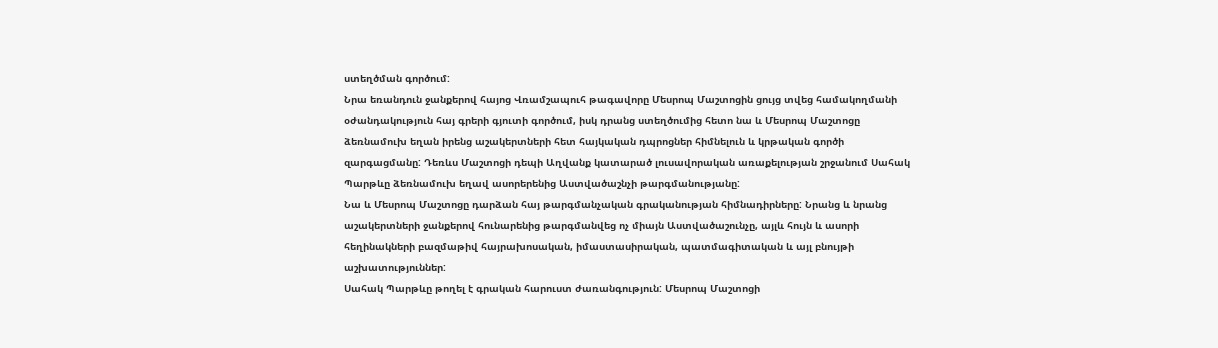ստեղծման գործում:
Նրա եռանդուն ջանքերով հայոց Վռամշապուհ թագավորը Մեսրոպ Մաշտոցին ցույց տվեց համակողմանի օժանդակություն հայ գրերի գյուտի գործում, իսկ դրանց ստեղծումից հետո նա և Մեսրոպ Մաշտոցը ձեռնամուխ եղան իրենց աշակերտների հետ հայկական դպրոցներ հիմնելուն և կրթական գործի զարգացմանը: Դեռևս Մաշտոցի դեպի Աղվանք կատարած լուսավորական առաքելության շրջանում Սահակ Պարթևը ձեռնամուխ եղավ ասորերենից Աստվածաշնչի թարգմանությանը:
Նա և Մեսրոպ Մաշտոցը դարձան հայ թարգմանչական գրականության հիմնադիրները: Նրանց և նրանց աշակերտների ջանքերով հունարենից թարգմանվեց ոչ միայն Աստվածաշունչը, այլև հույն և ասորի հեղինակների բազմաթիվ հայրախոսական, իմաստասիրական, պատմագիտական և այլ բնույթի աշխատություններ:
Սահակ Պարթևը թողել է գրական հարուստ ժառանգություն: Մեսրոպ Մաշտոցի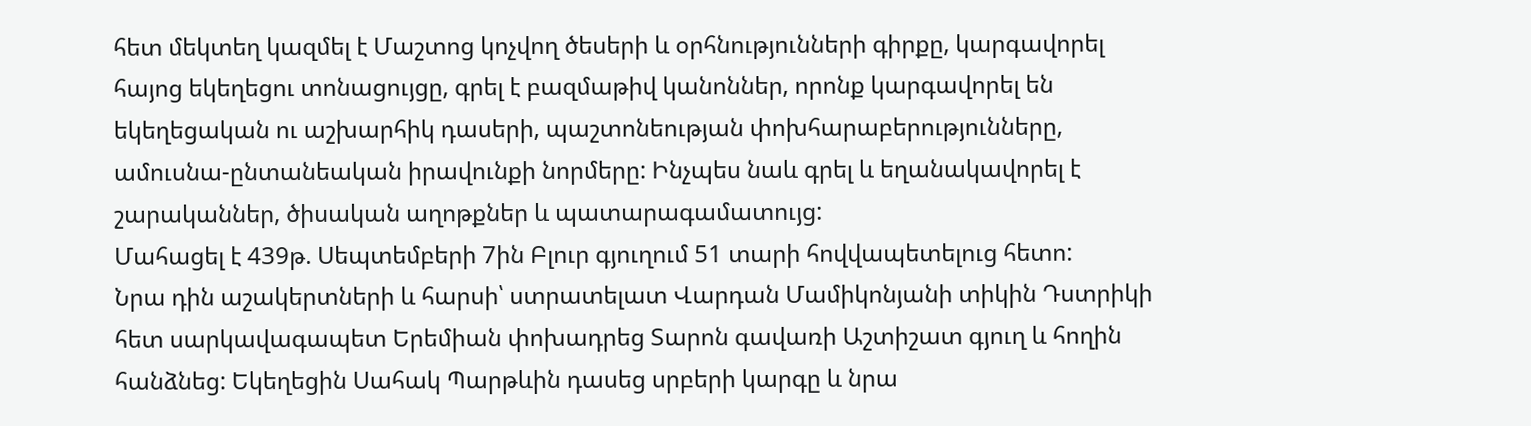հետ մեկտեղ կազմել է Մաշտոց կոչվող ծեսերի և օրհնությունների գիրքը, կարգավորել հայոց եկեղեցու տոնացույցը, գրել է բազմաթիվ կանոններ, որոնք կարգավորել են եկեղեցական ու աշխարհիկ դասերի, պաշտոնեության փոխհարաբերությունները, ամուսնա-ընտանեական իրավունքի նորմերը: Ինչպես նաև գրել և եղանակավորել է շարականներ, ծիսական աղոթքներ և պատարագամատույց:
Մահացել է 439թ. Սեպտեմբերի 7ին Բլուր գյուղում 51 տարի հովվապետելուց հետո:
Նրա դին աշակերտների և հարսի՝ ստրատելատ Վարդան Մամիկոնյանի տիկին Դստրիկի հետ սարկավագապետ Երեմիան փոխադրեց Տարոն գավառի Աշտիշատ գյուղ և հողին հանձնեց: Եկեղեցին Սահակ Պարթևին դասեց սրբերի կարգը և նրա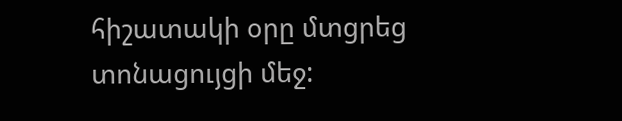հիշատակի օրը մտցրեց տոնացույցի մեջ: